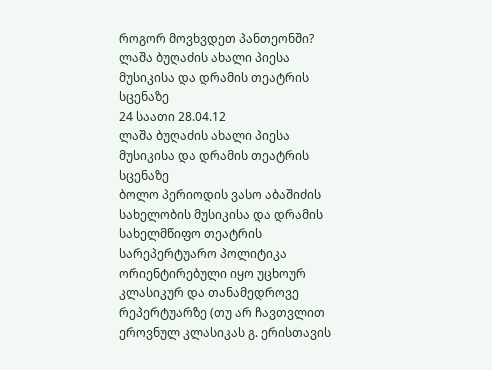როგორ მოვხვდეთ პანთეონში?
ლაშა ბუღაძის ახალი პიესა მუსიკისა და დრამის თეატრის სცენაზე
24 საათი 28.04.12
ლაშა ბუღაძის ახალი პიესა მუსიკისა და დრამის თეატრის სცენაზე
ბოლო პერიოდის ვასო აბაშიძის სახელობის მუსიკისა და დრამის სახელმწიფო თეატრის სარეპერტუარო პოლიტიკა ორიენტირებული იყო უცხოურ კლასიკურ და თანამედროვე რეპერტუარზე (თუ არ ჩავთვლით ეროვნულ კლასიკას გ. ერისთავის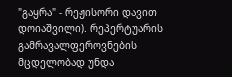"გაყრა" - რეჟისორი დავით დოიაშვილი). რეპერტუარის გამრავალფეროვნების მცდელობად უნდა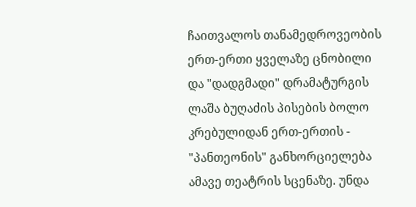ჩაითვალოს თანამედროვეობის ერთ-ერთი ყველაზე ცნობილი და "დადგმადი" დრამატურგის ლაშა ბუღაძის პისების ბოლო კრებულიდან ერთ-ერთის - "პანთეონის" განხორციელება ამავე თეატრის სცენაზე. უნდა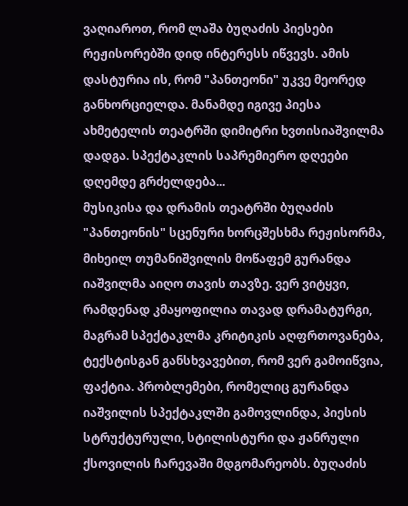ვაღიაროთ, რომ ლაშა ბუღაძის პიესები რეჟისორებში დიდ ინტერესს იწვევს. ამის დასტურია ის, რომ "პანთეონი" უკვე მეორედ განხორციელდა. მანამდე იგივე პიესა ახმეტელის თეატრში დიმიტრი ხვთისიაშვილმა დადგა. სპექტაკლის საპრემიერო დღეები დღემდე გრძელდება...
მუსიკისა და დრამის თეატრში ბუღაძის "პანთეონის" სცენური ხორცშესხმა რეჟისორმა, მიხეილ თუმანიშვილის მოწაფემ გურანდა იაშვილმა აიღო თავის თავზე. ვერ ვიტყვი, რამდენად კმაყოფილია თავად დრამატურგი, მაგრამ სპექტაკლმა კრიტიკის აღფრთოვანება, ტექსტისგან განსხვავებით, რომ ვერ გამოიწვია, ფაქტია. პრობლემები, რომელიც გურანდა იაშვილის სპექტაკლში გამოვლინდა, პიესის სტრუქტურული, სტილისტური და ჟანრული ქსოვილის ჩარევაში მდგომარეობს. ბუღაძის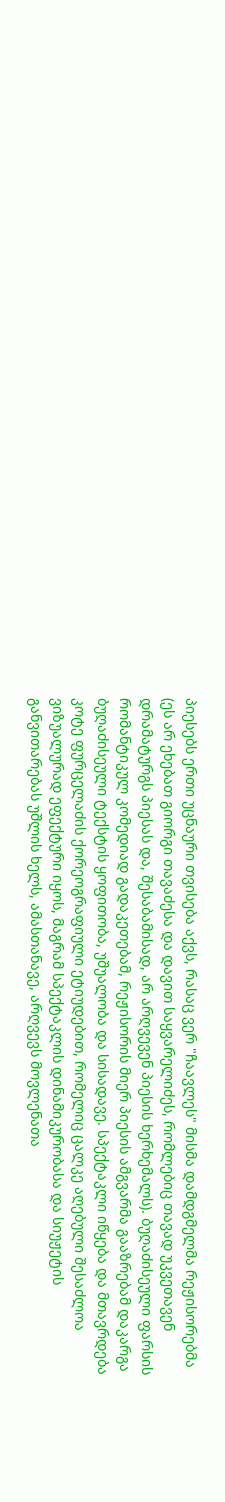პიესებს ერთი უცნაური თვისება აქვს, რასაც ვერ "ჩაავლეს" მისმა დამდგმელმა რეჟისორებმა (ეს არ ეხებათ გიორგი თავაძესა და დავით საყვარელიძეს, რომლებიც თავად უკვეთავენ დრამატურგს პიესას და, შესაბამისად, არ არღვევენ პიესის ხერხემალს). ბუღაძისეული ფარსის რომანტიკულ კომედიად გადაკეთებამ, რეჟისორის მიერ პიესის ამგვარმა გააზრებამ დაკარგა ბუღაძისეული ტექსტის ყოფითობა, უშუალობა და სისადავე. სპექტაკლი იწყება და მთავრდება კოტე ფურცელაძის ქორეოგრაფიული ეტიუდებით, რომელიც ცალკე აღებული შესაძლოა ვიზუალურად ეფექტური იყოს, მაგრამ სპექტაკლის დინამიკურობასა და სიუჟეტის განვითარებას უშლის ხელს, ამასთანავე, არღვევს მოვლენათა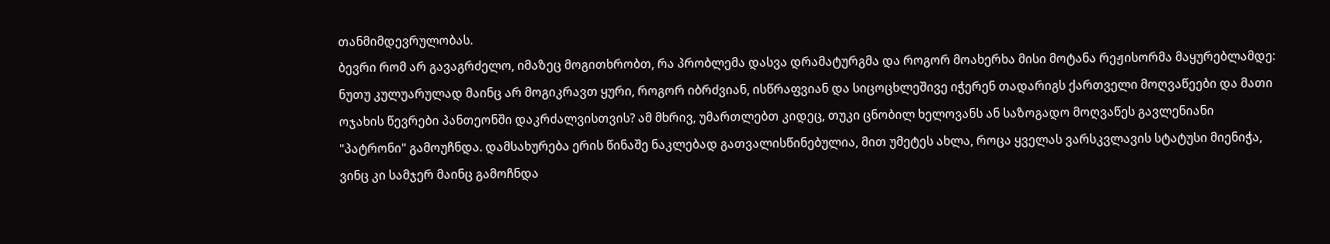თანმიმდევრულობას.
ბევრი რომ არ გავაგრძელო, იმაზეც მოგითხრობთ, რა პრობლემა დასვა დრამატურგმა და როგორ მოახერხა მისი მოტანა რეჟისორმა მაყურებლამდე:
ნუთუ კულუარულად მაინც არ მოგიკრავთ ყური, როგორ იბრძვიან, ისწრაფვიან და სიცოცხლეშივე იჭერენ თადარიგს ქართველი მოღვაწეები და მათი ოჯახის წევრები პანთეონში დაკრძალვისთვის? ამ მხრივ, უმართლებთ კიდეც, თუკი ცნობილ ხელოვანს ან საზოგადო მოღვაწეს გავლენიანი "პატრონი" გამოუჩნდა. დამსახურება ერის წინაშე ნაკლებად გათვალისწინებულია, მით უმეტეს ახლა, როცა ყველას ვარსკვლავის სტატუსი მიენიჭა, ვინც კი სამჯერ მაინც გამოჩნდა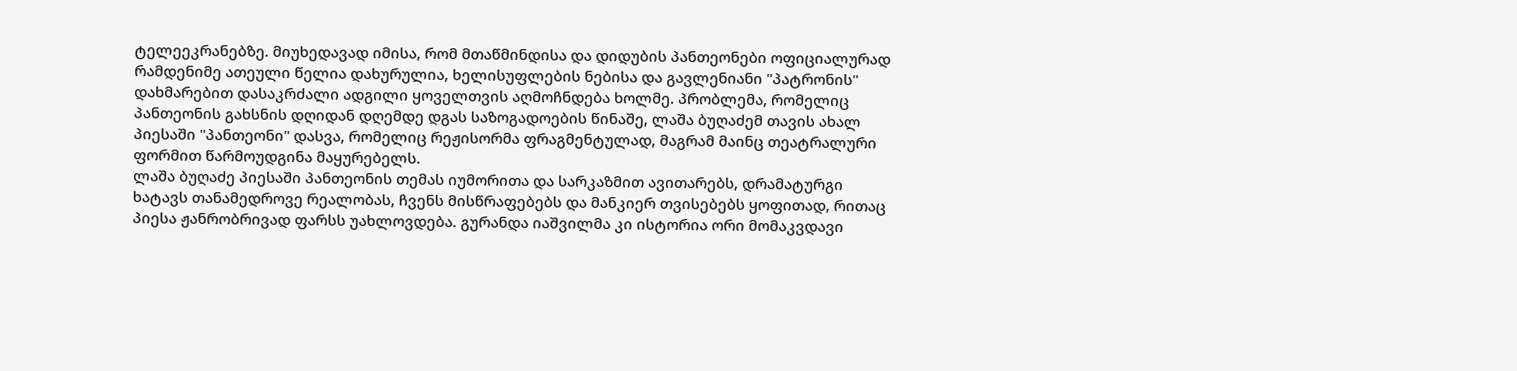ტელეეკრანებზე. მიუხედავად იმისა, რომ მთაწმინდისა და დიდუბის პანთეონები ოფიციალურად რამდენიმე ათეული წელია დახურულია, ხელისუფლების ნებისა და გავლენიანი "პატრონის" დახმარებით დასაკრძალი ადგილი ყოველთვის აღმოჩნდება ხოლმე. პრობლემა, რომელიც პანთეონის გახსნის დღიდან დღემდე დგას საზოგადოების წინაშე, ლაშა ბუღაძემ თავის ახალ პიესაში "პანთეონი" დასვა, რომელიც რეჟისორმა ფრაგმენტულად, მაგრამ მაინც თეატრალური ფორმით წარმოუდგინა მაყურებელს.
ლაშა ბუღაძე პიესაში პანთეონის თემას იუმორითა და სარკაზმით ავითარებს, დრამატურგი ხატავს თანამედროვე რეალობას, ჩვენს მისწრაფებებს და მანკიერ თვისებებს ყოფითად, რითაც პიესა ჟანრობრივად ფარსს უახლოვდება. გურანდა იაშვილმა კი ისტორია ორი მომაკვდავი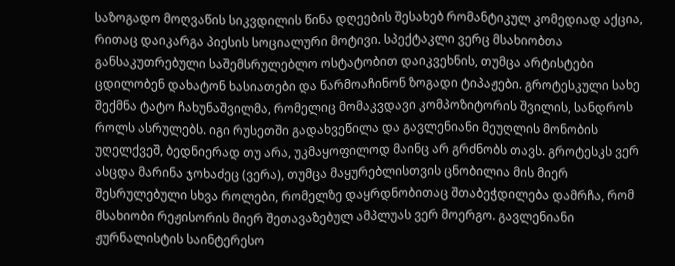საზოგადო მოღვაწის სიკვდილის წინა დღეების შესახებ რომანტიკულ კომედიად აქცია, რითაც დაიკარგა პიესის სოციალური მოტივი. სპექტაკლი ვერც მსახიობთა განსაკუთრებული საშემსრულებლო ოსტატობით დაიკვეხნის, თუმცა არტისტები ცდილობენ დახატონ ხასიათები და წარმოაჩინონ ზოგადი ტიპაჟები. გროტესკული სახე შექმნა ტატო ჩახუნაშვილმა, რომელიც მომაკვდავი კომპოზიტორის შვილის, სანდროს როლს ასრულებს. იგი რუსეთში გადახვეწილა და გავლენიანი მეუღლის მონობის უღელქვეშ, ბედნიერად თუ არა, უკმაყოფილოდ მაინც არ გრძნობს თავს. გროტესკს ვერ ასცდა მარინა ჯოხაძეც (ვერა), თუმცა მაყურებლისთვის ცნობილია მის მიერ შესრულებული სხვა როლები, რომელზე დაყრდნობითაც შთაბეჭდილება დამრჩა, რომ მსახიობი რეჟისორის მიერ შეთავაზებულ ამპლუას ვერ მოერგო. გავლენიანი ჟურნალისტის საინტერესო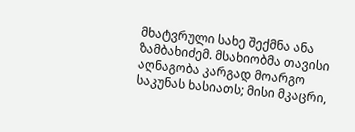მხატვრული სახე შექმნა ანა ზამბახიძემ. მსახიობმა თავისი აღნაგობა კარგად მოარგო საკუნას ხასიათს; მისი მკაცრი,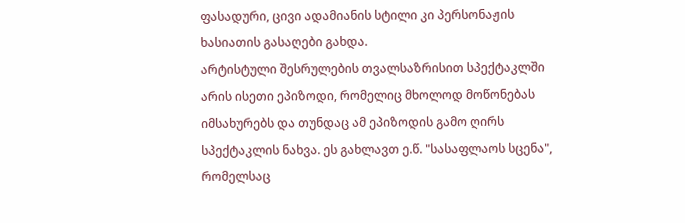ფასადური, ცივი ადამიანის სტილი კი პერსონაჟის ხასიათის გასაღები გახდა.
არტისტული შესრულების თვალსაზრისით სპექტაკლში არის ისეთი ეპიზოდი, რომელიც მხოლოდ მოწონებას იმსახურებს და თუნდაც ამ ეპიზოდის გამო ღირს სპექტაკლის ნახვა. ეს გახლავთ ე.წ. "სასაფლაოს სცენა", რომელსაც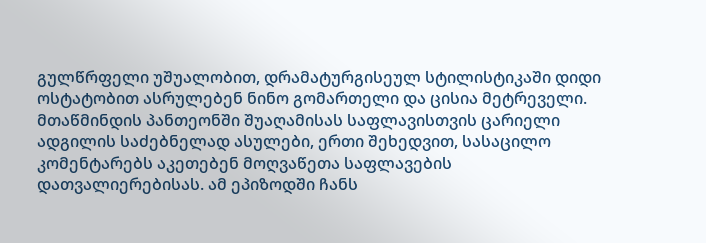გულწრფელი უშუალობით, დრამატურგისეულ სტილისტიკაში დიდი ოსტატობით ასრულებენ ნინო გომართელი და ცისია მეტრეველი. მთაწმინდის პანთეონში შუაღამისას საფლავისთვის ცარიელი ადგილის საძებნელად ასულები, ერთი შეხედვით, სასაცილო კომენტარებს აკეთებენ მოღვაწეთა საფლავების დათვალიერებისას. ამ ეპიზოდში ჩანს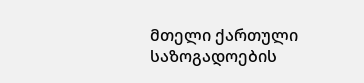მთელი ქართული საზოგადოების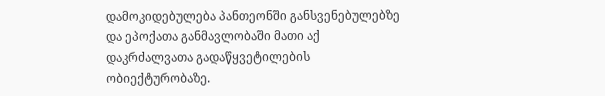დამოკიდებულება პანთეონში განსვენებულებზე და ეპოქათა განმავლობაში მათი აქ დაკრძალვათა გადაწყვეტილების ობიექტურობაზე.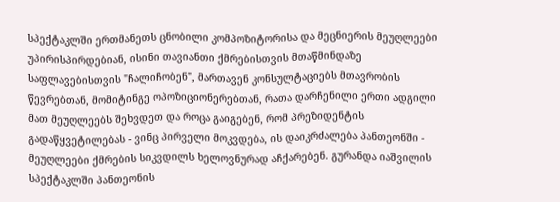სპექტაკლში ერთმანეთს ცნობილი კომპოზიტორისა და მეცნიერის მეუღლეები უპირისპირდებიან, ისინი თავიანთი ქმრებისთვის მთაწმინდაზე საფლავებისთვის "ჩალიჩობენ", მართავენ კონსულტაციებს მთავრობის წევრებთან, მომიტინგე ოპოზიციონერებთან, რათა დარჩენილი ერთი ადგილი მათ მეუღლეებს შეხვდეთ და როცა გაიგებენ, რომ პრეზიდენტის გადაწყვეტილებას - ვინც პირველი მოკვდება, ის დაიკრძალება პანთეონში - მეუღლეები ქმრების სიკვდილს ხელოვნურად აჩქარებენ. გურანდა იაშვილის სპექტაკლში პანთეონის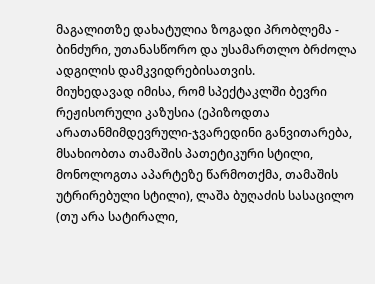მაგალითზე დახატულია ზოგადი პრობლემა - ბინძური, უთანასწორო და უსამართლო ბრძოლა ადგილის დამკვიდრებისათვის.
მიუხედავად იმისა, რომ სპექტაკლში ბევრი რეჟისორული კაზუსია (ეპიზოდთა არათანმიმდევრული-ჯვარედინი განვითარება, მსახიობთა თამაშის პათეტიკური სტილი, მონოლოგთა აპარტეზე წარმოთქმა, თამაშის უტრირებული სტილი), ლაშა ბუღაძის სასაცილო (თუ არა სატირალი,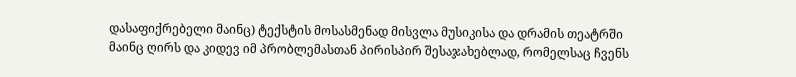დასაფიქრებელი მაინც) ტექსტის მოსასმენად მისვლა მუსიკისა და დრამის თეატრში მაინც ღირს და კიდევ იმ პრობლემასთან პირისპირ შესაჯახებლად, რომელსაც ჩვენს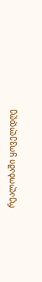რეალობაში ყოველდღე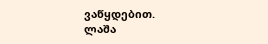ვაწყდებით.
ლაშა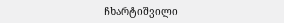ჩხარტიშვილი